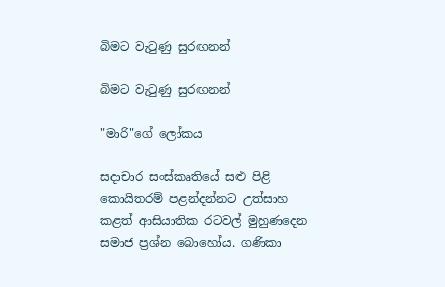බිමට වැටුණු සුරඟනන්

බිමට වැටුණු සුරඟනන්

"මාරි"ගේ ලෝකය

සදාචාර සංස්කෘතියේ සළු පිළි කොයිතරම් පළන්දන්නට උත්සාහ කළත් ආසියාතික රටවල් මුහුණදෙන සමාජ ප්‍රශ්න බොහෝය. ගණිකා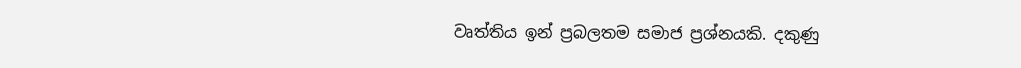වෘත්තිය ඉන් ප්‍රබලතම සමාජ ප්‍රශ්නයකි. දකුණු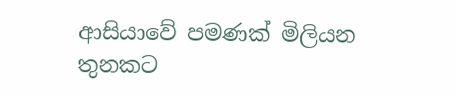ආසියාවේ පමණක් මිලියන තුනකට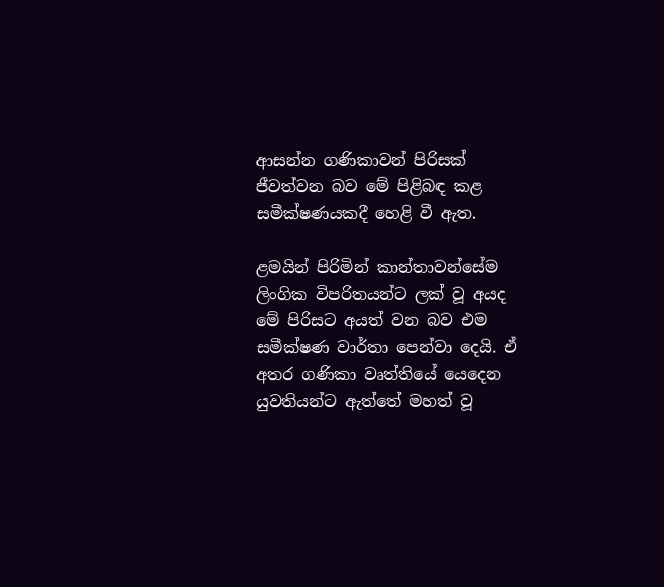ආසන්න ගණිකාවන් පිරිසක් ජීවත්වන බව මේ පිළිබඳ කළ සමීක්ෂණයකදී හෙළි වී ඇත.

ළමයින් පිරිමින් කාන්තාවන්සේම ලිංගික විපරිතයන්ට ලක් වූ අයද මේ පිරිසට අයත් වන බව එම සමීක්ෂණ වාර්තා පෙන්වා දෙයි. ඒ අතර ගණිකා වෘත්තියේ යෙදෙන යුවතියන්ට ඇත්තේ මහත් වූ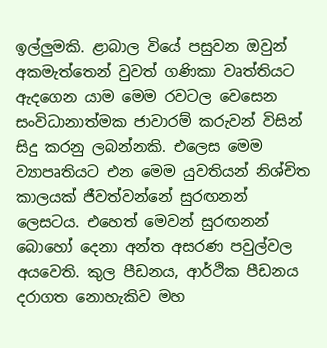ඉල්ලුමකි. ළාබාල වියේ පසුවන ඔවුන් අකමැත්තෙන් වුවත් ගණිකා වෘත්තියට ඇදගෙන යාම මෙම රවටල වෙසෙන සංවිධානාත්මක ජාවාරම් කරුවන් විසින් සිදු කරනු ලබන්නකි. එලෙස මෙම ව්‍යාපෘතියට එන මෙම යුවතියන් නිශ්චිත කාලයක් ජීවත්වන්නේ සුරඟනන් ලෙසටය. එහෙත් මෙවන් සුරඟනන් බොහෝ දෙනා අන්ත අසරණ පවුල්වල අයවෙති. කුල පීඩනය, ආර්ථික පීඩනය දරාගත නොහැකිව මහ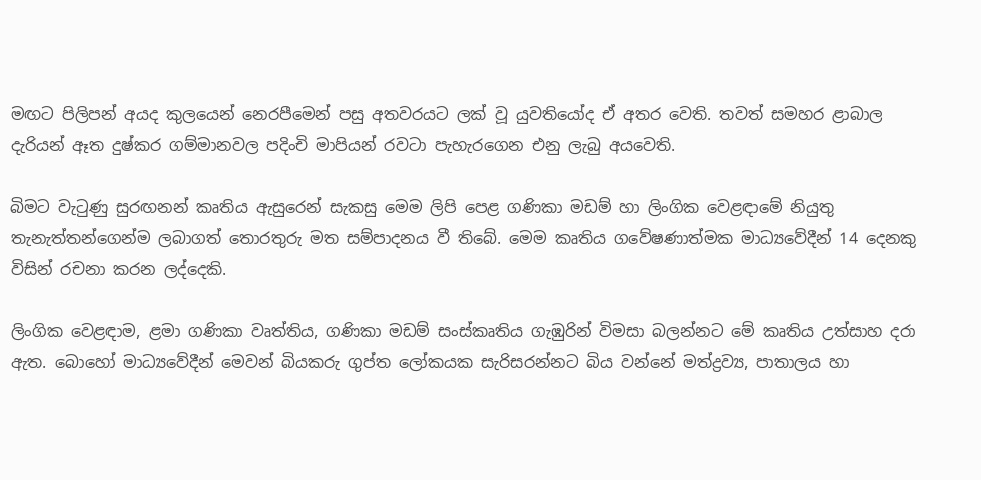මඟට පිලිපන් අයද කුලයෙන් නෙරපීමෙන් පසු අතවරයට ලක් වූ යුවතියෝද ඒ අතර වෙති. තවත් සමහර ළාබාල දැරියන් ඈත දුෂ්කර ගම්මානවල පදිංචි මාපියන් රවටා පැහැරගෙන එනු ලැබු අයවෙති.

බිමට වැටුණු සුරඟනන් කෘතිය ඇසුරෙන් සැකසු මෙම ලිපි පෙළ ගණිකා මඩම් හා ලිංගික වෙළඳාමේ නියුතු තැනැත්තන්ගෙන්ම ලබාගත් තොරතුරු මත සම්පාදනය වී තිබේ. මෙම කෘතිය ගවේෂණාත්මක මාධ්‍යවේදීන් 14 දෙනකු විසින් රචනා කරන ලද්දෙකි.

ලිංගික වෙළඳාම, ළමා ගණිකා වෘත්තිය, ගණිකා මඩම් සංස්කෘතිය ගැඹුරින් විමසා බලන්නට මේ කෘතිය උත්සාහ දරා ඇත. බොහෝ මාධ්‍යවේදීන් මෙවන් බියකරු ගුප්ත ලෝකයක සැරිසරන්නට බිය වන්නේ මත්ද්‍රව්‍ය, පාතාලය හා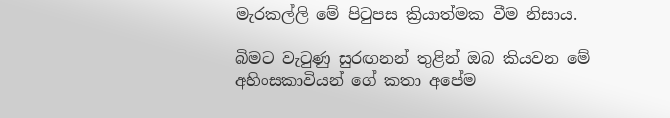මැරකල්ලි මේ පිටුපස ක්‍රියාත්මක වීම නිසාය.

බිමට වැටුණු සුරඟනන් තුළින් ඔබ කියවන මේ අහිංසකාවියන් ගේ කතා අපේම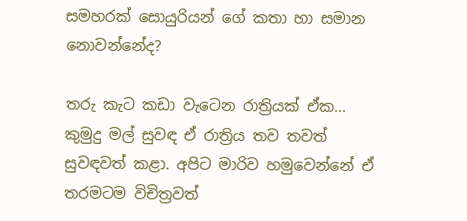සමහරක් සොයුරියන් ගේ කතා හා සමාන නොවන්නේද?

තරු කැට කඩා වැටෙන රාත්‍රියක් ඒක... කුමුදු මල් සුවඳ ඒ රාත්‍රිය තව තවත් සුවඳවත් කළා. අපිට මාරිව හමුවෙන්නේ ඒ තරමටම විචිත්‍රවත්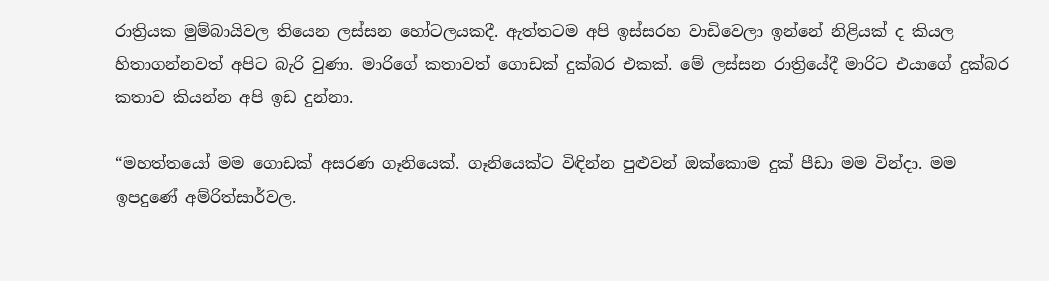රාත්‍රියක මුම්බායිවල තියෙන ලස්සන හෝටලයකදී. ඇත්තටම අපි ඉස්සරහ වාඩිවෙලා ඉන්නේ නිළියක් ද කියල හිතාගන්නවත් අපිට බැරි වුණා. මාරිගේ කතාවත් ගොඩක් දුක්බර එකක්. මේ ලස්සන රාත්‍රියේදී මාරිට එයාගේ දුක්බර කතාව කියන්න අපි ඉඩ දුන්නා.

“මහත්තයෝ මම ගොඩක් අසරණ ගෑනියෙක්. ගෑනියෙක්ට විඳින්න පුළුවන් ඔක්කොම දුක් පීඩා මම වින්දා. මම ඉපදුණේ අම්රිත්සාර්වල.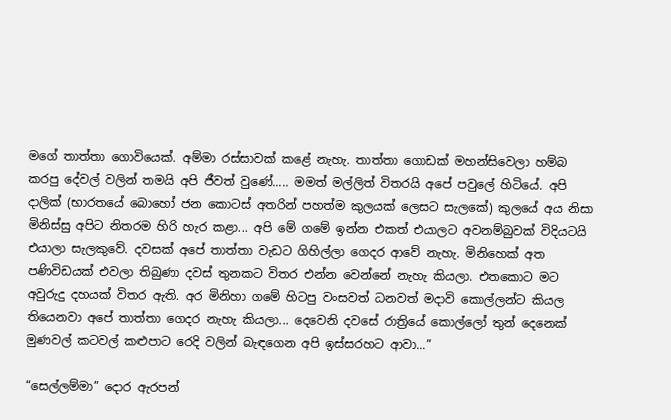මගේ තාත්තා ගොවියෙක්. අම්මා රස්සාවක් කළේ නැහැ. තාත්තා ගොඩක් මහන්සිවෙලා හම්බ කරපු දේවල් වලින් තමයි අපි ජීවත් වුණේ..... මමත් මල්ලිත් විතරයි අපේ පවුලේ හිටියේ. අපි දාලික් (භාරතයේ බොහෝ ජන කොටස් අතරින් පහත්ම කුලයක් ලෙසට සැලකේ) කුලයේ අය නිසා මිනිස්සු අපිට නිතරම හිරි හැර කළා... අපි මේ ගමේ ඉන්න එකත් එයාලට අවනම්බුවක් විදියටයි එයාලා සැලකුවේ. දවසක් අපේ තාත්තා වැඩට ගිහිල්ලා ගෙදර ආවේ නැහැ. මිනිහෙක් අත පණිවිඩයක් එවලා තිබුණා දවස් තුනකට විතර එන්න වෙන්නේ නැහැ කියලා. එතකොට මට අවුරුදු දහයක් විතර ඇති. අර මිනිහා ගමේ හිටපු වංසවත් ධනවත් මදාවි කොල්ලන්ට කියල තියෙනවා අපේ තාත්තා ගෙදර නැහැ කියලා... දෙවෙනි දවසේ රාත්‍රියේ කොල්ලෝ තුන් දෙනෙක් මුණවල් කටවල් කළුපාට රෙදි වලින් බැඳගෙන අපි ඉස්සරහට ආවා...”

“සෙල්ලම්මා” දොර ඇරපන්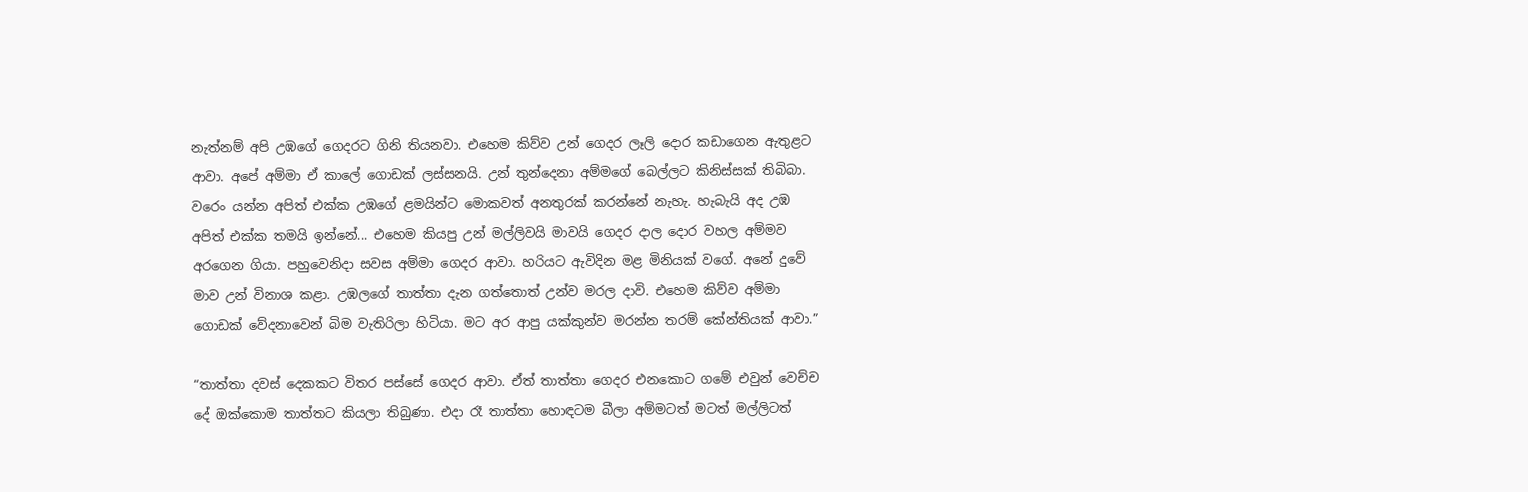නැත්නම් අපි උඹගේ ගෙදරට ගිනි තියනවා. එහෙම කිව්ව උන් ගෙදර ලෑලි දොර කඩාගෙන ඇතුළට ආවා. අපේ අම්මා ඒ කාලේ ගොඩක් ලස්සනයි. උන් තුන්දෙනා අම්මගේ බෙල්ලට කිනිස්සක් තිබිබා. වරෙං යන්න අපිත් එක්ක උඹගේ ළමයින්ට මොකවත් අනතුරක් කරන්නේ නැහැ. හැබැයි අද උඹ අපිත් එක්ක තමයි ඉන්නේ... එහෙම කියපු උන් මල්ලිවයි මාවයි ගෙදර දාල දොර වහල අම්මව අරගෙන ගියා. පහුවෙනිදා සවස අම්මා ගෙදර ආවා. හරියට ඇවිදින මළ මිනියක් වගේ. අනේ දුවේ මාව උන් විනාශ කළා. උඹලගේ තාත්තා දැන ගත්තොත් උන්ව මරල දාවි. එහෙම කිව්ව අම්මා ගොඩක් වේදනාවෙන් බිම වැතිරිලා හිටියා. මට අර ආපු යක්කුන්ව මරන්න තරම් කේන්තියක් ආවා.”

“තාත්තා දවස් දෙකකට විතර පස්සේ ගෙදර ආවා. ඒත් තාත්තා ගෙදර එනකොට ගමේ එවුන් වෙච්ච දේ ඔක්කොම තාත්තට කියලා තිබුණා. එදා රෑ තාත්තා හොඳටම බීලා අම්මටත් මටත් මල්ලිටත්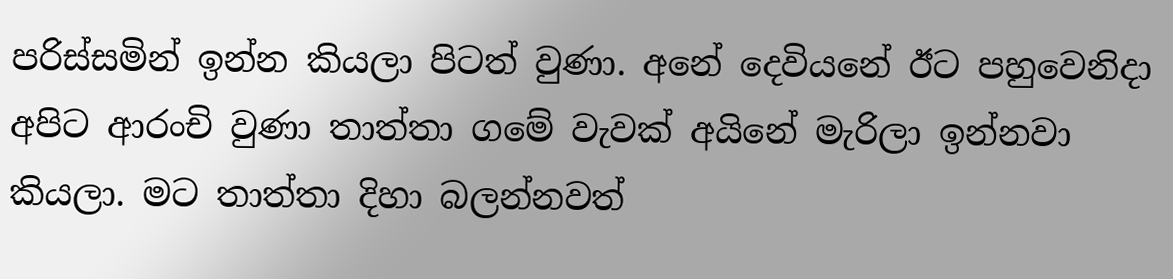පරිස්සමින් ඉන්න කියලා පිටත් වුණා. අනේ දෙවියනේ ඊට පහුවෙනිදා අපිට ආරංචි වුණා තාත්තා ගමේ වැවක් අයිනේ මැරිලා ඉන්නවා කියලා. මට තාත්තා දිහා බලන්නවත්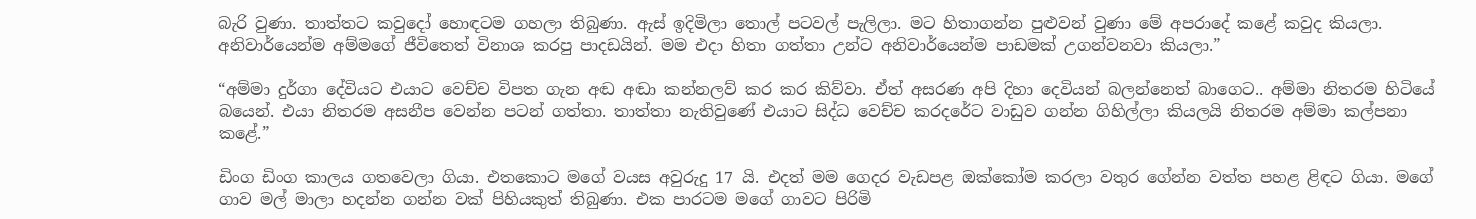බැරි වුණා. තාත්තට කවුදෝ හොඳටම ගහලා තිබුණා. ඇස් ඉදිමිලා තොල් පටවල් පැලිලා. මට හිතාගන්න පුළුවන් වුණා මේ අපරාදේ කළේ කවුද කියලා. අනිවාර්යෙන්ම අම්මගේ ජීවිතෙත් විනාශ කරපු පාදඩයින්. මම එදා හිතා ගත්තා උන්ට අනිවාර්යෙන්ම පාඩමක් උගන්වනවා කියලා.”

“අම්මා දුර්ගා දේවියට එයාට වෙච්ච විපත ගැන අඬ අඬා කන්නලව් කර කර කිව්වා. ඒත් අසරණ අපි දිහා දෙවියන් බලන්නෙත් බාගෙට.. අම්මා නිතරම හිටියේ බයෙන්. එයා නිතරම අසනීප වෙන්න පටන් ගත්තා. තාත්තා නැතිවුණේ එයාට සිද්ධ වෙච්ච කරදරේට වාඩුව ගන්න ගිහිල්ලා කියලයි නිතරම අම්මා කල්පනා කළේ.”

ඩිංග ඩිංග කාලය ගතවෙලා ගියා. එතකොට මගේ වයස අවුරුදු 17 යි. එදත් මම ගෙදර වැඩපළ ඔක්කෝම කරලා වතුර ගේන්න වත්ත පහළ ළිඳට ගියා. මගේ ගාව මල් මාලා හදන්න ගන්න වක් පිහියකුත් තිබුණා. එක පාරටම මගේ ගාවට පිරිමි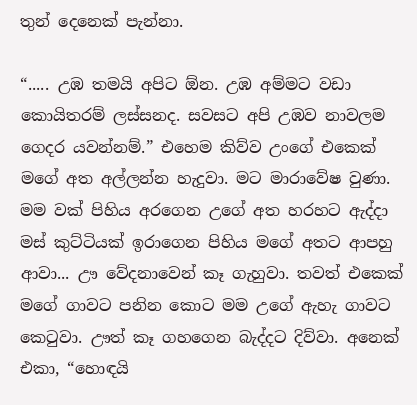තුන් දෙනෙක් පැන්නා.

“..... උඹ තමයි අපිට ඕන. උඹ අම්මට වඩා කොයිතරම් ලස්සනද. සවසට අපි උඹව නාවලම ගෙදර යවන්නම්.” එහෙම කිව්ව උංගේ එකෙක් මගේ අත අල්ලන්න හැදුවා. මට මාරාවේෂ වුණා. මම වක් පිහිය අරගෙන උගේ අත හරහට ඇද්දා මස් කුට්ටියක් ඉරාගෙන පිහිය මගේ අතට ආපහු ආවා... ඌ වේදනාවෙන් කෑ ගැහුවා. තවත් එකෙක් මගේ ගාවට පනින කොට මම උගේ ඇහැ ගාවට කෙටුවා. ඌත් කෑ ගහගෙන බැද්දට දිව්වා. අනෙක් එකා, “හොඳයි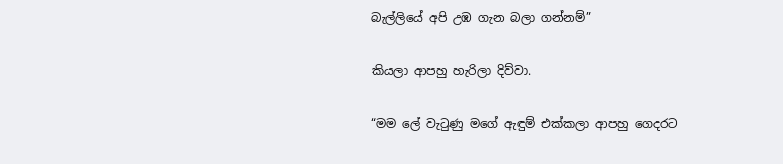බැල්ලියේ අපි උඹ ගැන බලා ගන්නම්”

කියලා ආපහු හැරිලා දිව්වා.

“මම ලේ වැටුණු මගේ ඇඳුම් එක්කලා ආපහු ගෙදරට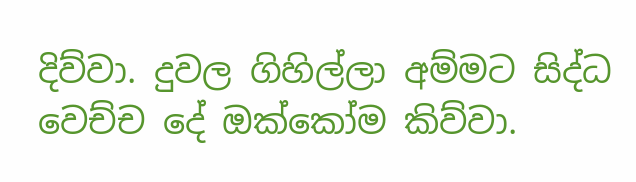දිව්වා. දුවල ගිහිල්ලා අම්මට සිද්ධ වෙච්ච දේ ඔක්කෝම කිව්වා.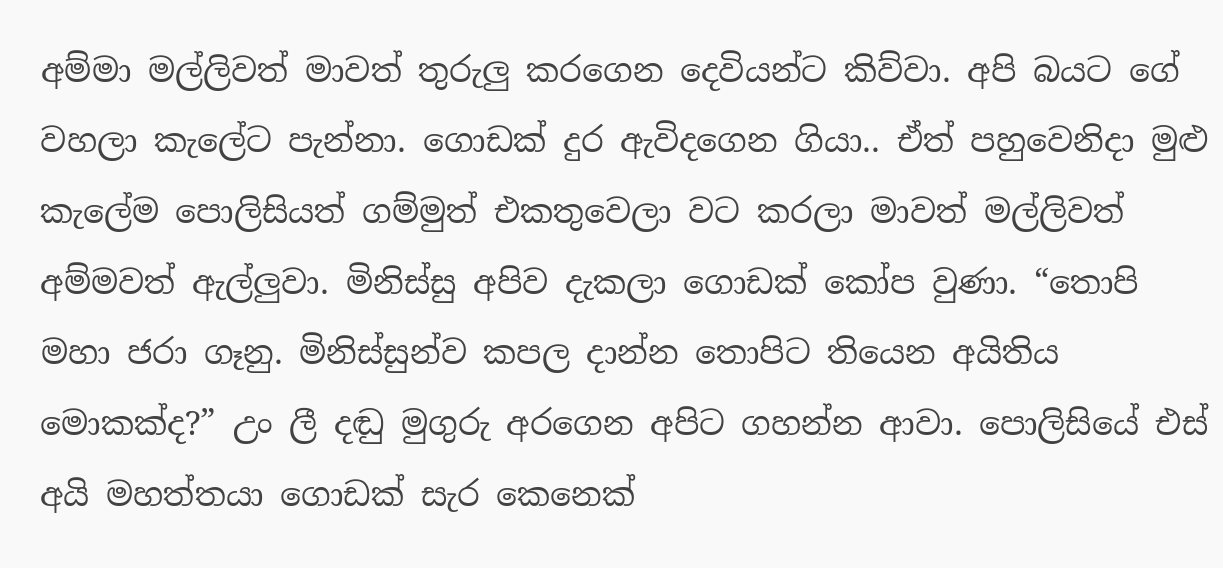අම්මා මල්ලිවත් මාවත් තුරුලු කරගෙන දෙවියන්ට කිව්වා. අපි බයට ගේ වහලා කැලේට පැන්නා. ගොඩක් දුර ඇවිදගෙන ගියා.. ඒත් පහුවෙනිදා මුළු කැලේම පොලිසියත් ගම්මුත් එකතුවෙලා වට කරලා මාවත් මල්ලිවත් අම්මවත් ඇල්ලුවා. මිනිස්සු අපිව දැකලා ගොඩක් කෝප වුණා. “තොපි මහා ජරා ගෑනු. මිනිස්සුන්ව කපල දාන්න තොපිට තියෙන අයිතිය මොකක්ද?” උං ලී දඬු මුගුරු අරගෙන අපිට ගහන්න ආවා. පොලිසියේ එස් අයි මහත්තයා ගොඩක් සැර කෙනෙක්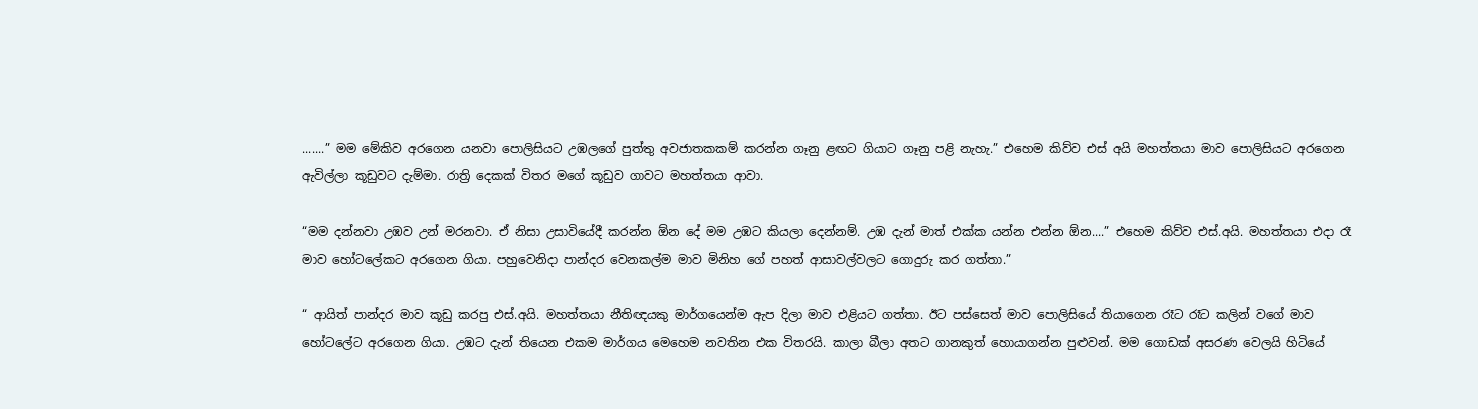.......” මම මේකිව අරගෙන යනවා පොලිසියට උඹලගේ පුත්තු අවජාතකකම් කරන්න ගෑනු ළඟට ගියාට ගෑනු පළි නැහැ.” එහෙම කිව්ව එස් අයි මහත්තයා මාව පොලිසියට අරගෙන ඇවිල්ලා කූඩුවට දැම්මා. රාත්‍රි දෙකක් විතර මගේ කූඩුව ගාවට මහත්තයා ආවා.

“මම දන්නවා උඹව උන් මරනවා. ඒ නිසා උසාවියේදී කරන්න ඕන දේ මම උඹට කියලා දෙන්නම්. උඹ දැන් මාත් එක්ක යන්න එන්න ඕන....” එහෙම කිව්ව එස්.අයි. මහත්තයා එදා රෑ මාව හෝටලේකට අරගෙන ගියා. පහුවෙනිදා පාන්දර වෙනකල්ම මාව මිනිහ ගේ පහත් ආසාවල්වලට ගොදුරු කර ගත්තා.”

“ ආයිත් පාන්දර මාව කූඩු කරපු එස්.අයි. මහත්තයා නීතිඥයකු මාර්ගයෙන්ම ඇප දිලා මාව එළියට ගත්තා. ඊට පස්සෙත් මාව පොලිසියේ තියාගෙන රෑට රෑට කලින් වගේ මාව හෝටලේට අරගෙන ගියා. උඹට දැන් තියෙන එකම මාර්ගය මෙහෙම නවතින එක විතරයි. කාලා බීලා අතට ගානකුත් හොයාගන්න පුළුවන්. මම ගොඩක් අසරණ වෙලයි හිටියේ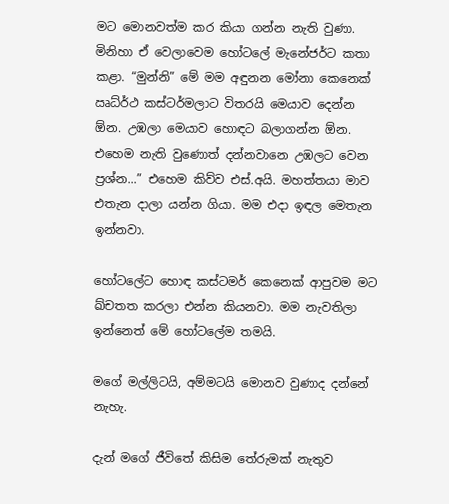මට මොනවත්ම කර කියා ගන්න නැති වුණා. මිනිහා ඒ වෙලාවෙම හෝටලේ මැනේජර්ට කතා කළා. “මුන්නි” මේ මම අඳුනන මෝනා කෙනෙක් ඍධ්ර්‍ථ කස්ටර්මලාට විතරයි මෙයාව දෙන්න ඕන. උඹලා මෙයාව හොඳට බලාගන්න ඕන. එහෙම නැති වුණොත් දන්නවානෙ උඹලට වෙන ප්‍රශ්න...” එහෙම කිව්ව එස්.අයි. මහත්තයා මාව එතැන දාලා යන්න ගියා. මම එදා ඉඳල මෙතැන ඉන්නවා.

හෝටලේට හොඳ කස්ටමර් කෙනෙක් ආපුවම මට ඛ්චතත කරලා එන්න කියනවා. මම නැවතිලා ඉන්නෙත් මේ හෝටලේම තමයි.

මගේ මල්ලිටයි, අම්මටයි මොනව වුණාද දන්නේ නැහැ.

දැන් මගේ ජීවිතේ කිසිම තේරුමක් නැතුව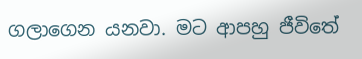ගලාගෙන යනවා. මට ආපහු ජීවිතේ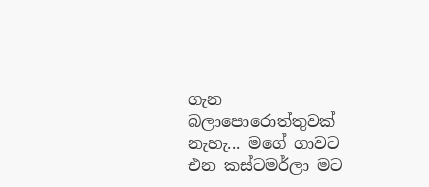ගැන බලාපොරොත්තුවක් නැහැ... මගේ ගාවට එන කස්ටමර්ලා මට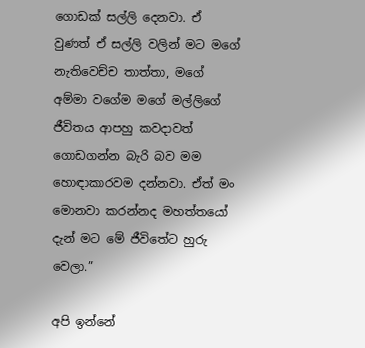ගොඩක් සල්ලි දෙනවා. ඒ වුණත් ඒ සල්ලි වලින් මට මගේ නැතිවෙච්ච තාත්තා, මගේ අම්මා වගේම මගේ මල්ලිගේ ජීවිතය ආපහු කවදාවත් ගොඩගන්න බැරි බව මම හොඳාකාරවම දන්නවා. ඒත් මං මොනවා කරන්නද මහත්තයෝ දැන් මට මේ ජීවිතේට හුරු වෙලා.”

අපි ඉන්නේ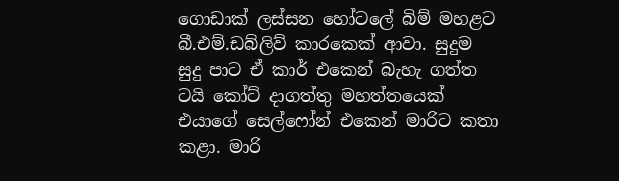ගොඩාක් ලස්සන හෝටලේ බිම් මහළට බී.එම්.ඩබ්ලිව් කාරකෙක් ආවා. සුදුම සුදු පාට ඒ කාර් එකෙන් බැහැ ගත්ත ටයි කෝට් දාගත්තු මහත්තයෙක් එයාගේ සෙල්ෆෝන් එකෙන් මාරිට කතා කළා. මාරි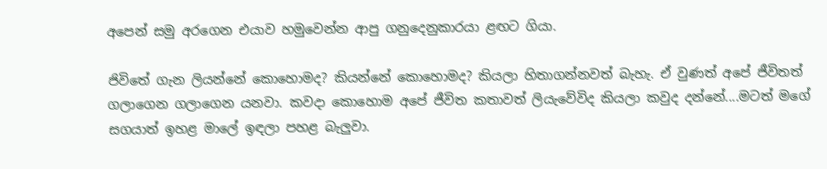අපෙන් සමු අරගෙන එයාව හමුවෙන්න ආපු ගනුදෙනුකාරයා ළඟට ගියා.

ජිවිතේ ගැන ලියන්නේ කොහොමද? කියන්නේ කොහොමද? කියලා හිතාගන්නවත් බැහැ. ඒ වුණත් අපේ ජීවිතත් ගලාගෙන ගලාගෙන යනවා. කවදා කොහොම අපේ ජීවිත කතාවත් ලියැවේවිද කියලා කවුද දන්නේ....මටත් මගේ සගයාත් ඉහළ මාලේ ඉඳලා පහළ බැලුවා.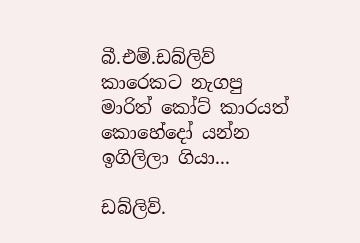බී.එම්.ඩබ්ලිව් කාරෙකට නැගපු මාරිත් කෝට් කාරයත් කොහේදෝ යන්න ඉගිලිලා ගියා...

ඩබ්ලිව්.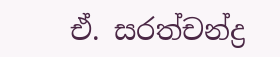ඒ. සරත්චන්ද්‍ර